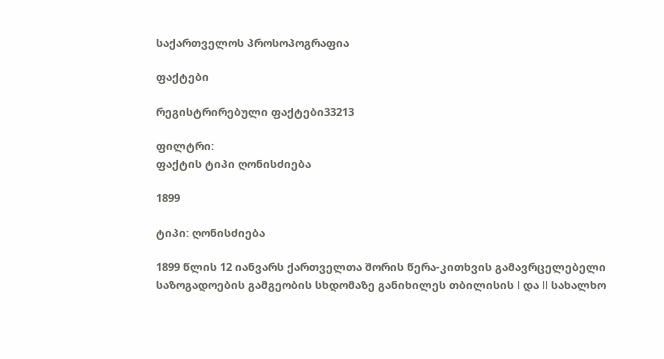საქართველოს პროსოპოგრაფია

ფაქტები

რეგისტრირებული ფაქტები33213

ფილტრი:
ფაქტის ტიპი ღონისძიება

1899

ტიპი: ღონისძიება

1899 წლის 12 იანვარს ქართველთა შორის წერა-კითხვის გამავრცელებელი საზოგადოების გამგეობის სხდომაზე განიხილეს თბილისის I და II სახალხო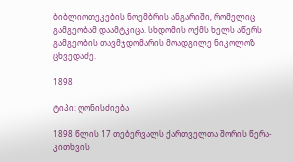ბიბლიოთეკების ნოემბრის ანგარიში, რომელიც გამგეობამ დაამტკიცა. სხდომის ოქმს ხელს აწერს გამგეობის თავმჯდომარის მოადგილე ნიკოლოზ ცხვედაძე.

1898

ტიპი: ღონისძიება

1898 წლის 17 თებერვალს ქართველთა შორის წერა-კითხვის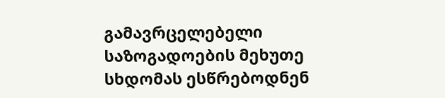გამავრცელებელი საზოგადოების მეხუთე სხდომას ესწრებოდნენ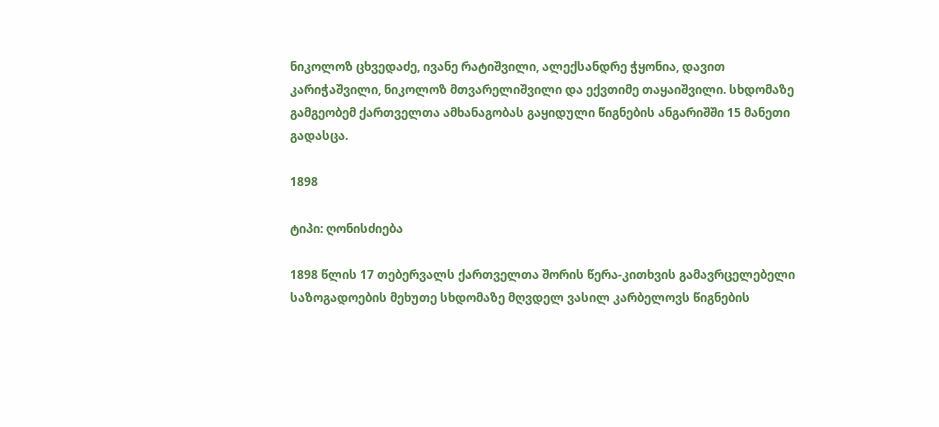ნიკოლოზ ცხვედაძე, ივანე რატიშვილი, ალექსანდრე ჭყონია, დავით კარიჭაშვილი, ნიკოლოზ მთვარელიშვილი და ექვთიმე თაყაიშვილი. სხდომაზე გამგეობემ ქართველთა ამხანაგობას გაყიდული წიგნების ანგარიშში 15 მანეთი გადასცა.

1898

ტიპი: ღონისძიება

1898 წლის 17 თებერვალს ქართველთა შორის წერა-კითხვის გამავრცელებელი საზოგადოების მეხუთე სხდომაზე მღვდელ ვასილ კარბელოვს წიგნების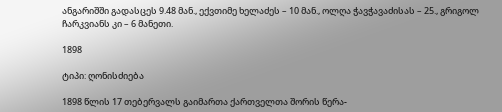ანგარიშში გადასცეს 9.48 მან., ექვთიმე ხელაძეს – 10 მან., ოლღა ჭავჭავაძისას – 25., გრიგოლ ჩარკვიანს კი – 6 მანეთი.

1898

ტიპი: ღონისძიება

1898 წლის 17 თებერვალს გაიმართა ქართველთა შორის წერა-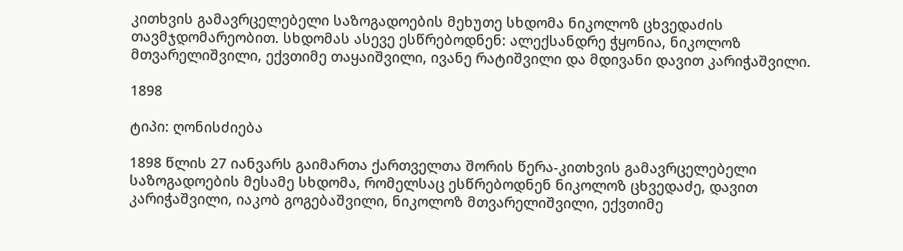კითხვის გამავრცელებელი საზოგადოების მეხუთე სხდომა ნიკოლოზ ცხვედაძის თავმჯდომარეობით. სხდომას ასევე ესწრებოდნენ: ალექსანდრე ჭყონია, ნიკოლოზ მთვარელიშვილი, ექვთიმე თაყაიშვილი, ივანე რატიშვილი და მდივანი დავით კარიჭაშვილი.

1898

ტიპი: ღონისძიება

1898 წლის 27 იანვარს გაიმართა ქართველთა შორის წერა-კითხვის გამავრცელებელი საზოგადოების მესამე სხდომა, რომელსაც ესწრებოდნენ ნიკოლოზ ცხვედაძე, დავით კარიჭაშვილი, იაკობ გოგებაშვილი, ნიკოლოზ მთვარელიშვილი, ექვთიმე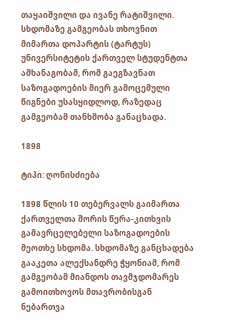თაყაიშვილი და ივანე რატიშვილი. სხდომაზე გამგეობას თხოვნით მიმართა დოპარტის (ტარტუს) უნივერსიტეტის ქართველ სტუდენტთა ამხანაგობამ, რომ გაეგზავნათ საზოგადოების მიერ გამოცემული წიგნები უსასყიდლოდ, რაზედაც გამგეობამ თანხმობა განაცხადა.

1898

ტიპი: ღონისძიება

1898 წლის 10 თებერვალს გაიმართა ქართველთა შორის წერა-კითხვის გამავრცელებელი საზოგადოების მეოთხე სხდომა. სხდომაზე განცხადება გააკეთა ალექსანდრე ჭყონიამ, რომ გამგეობამ მიანდოს თავმჯდომარეს გამოითხოვოს მთავრობისგან ნებართვა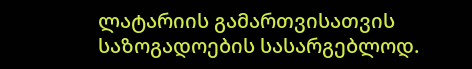ლატარიის გამართვისათვის საზოგადოების სასარგებლოდ.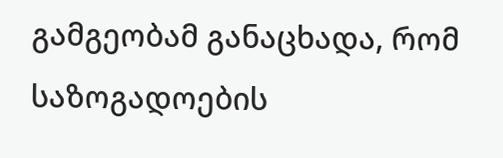გამგეობამ განაცხადა, რომ საზოგადოების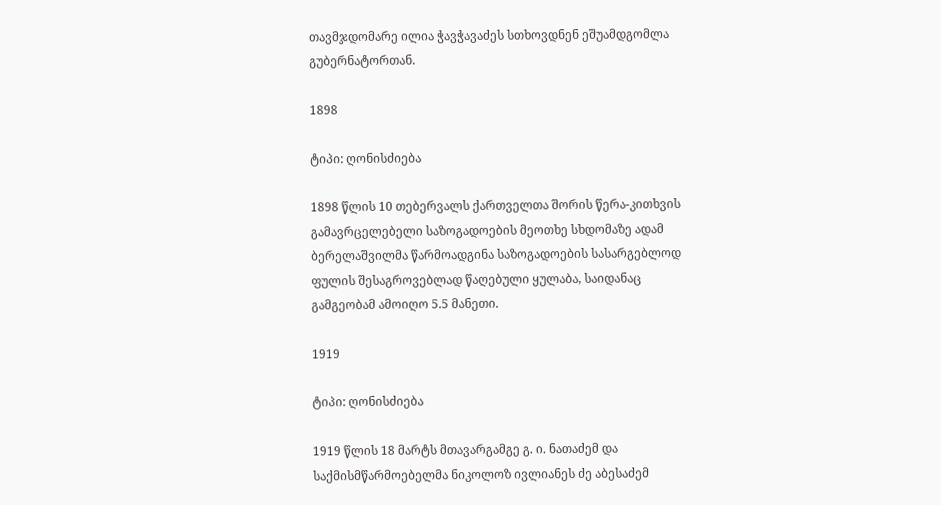თავმჯდომარე ილია ჭავჭავაძეს სთხოვდნენ ეშუამდგომლა გუბერნატორთან.

1898

ტიპი: ღონისძიება

1898 წლის 10 თებერვალს ქართველთა შორის წერა-კითხვის გამავრცელებელი საზოგადოების მეოთხე სხდომაზე ადამ ბერელაშვილმა წარმოადგინა საზოგადოების სასარგებლოდ ფულის შესაგროვებლად წაღებული ყულაბა, საიდანაც გამგეობამ ამოიღო 5.5 მანეთი.

1919

ტიპი: ღონისძიება

1919 წლის 18 მარტს მთავარგამგე გ. ი. ნათაძემ და საქმისმწარმოებელმა ნიკოლოზ ივლიანეს ძე აბესაძემ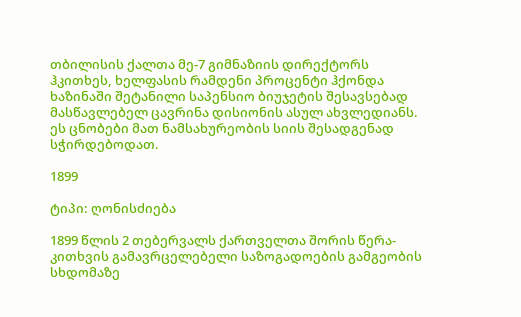თბილისის ქალთა მე-7 გიმნაზიის დირექტორს ჰკითხეს, ხელფასის რამდენი პროცენტი ჰქონდა ხაზინაში შეტანილი საპენსიო ბიუჯეტის შესავსებად მასწავლებელ ცავრინა დისიონის ასულ ახვლედიანს. ეს ცნობები მათ ნამსახურეობის სიის შესადგენად სჭირდებოდათ.

1899

ტიპი: ღონისძიება

1899 წლის 2 თებერვალს ქართველთა შორის წერა-კითხვის გამავრცელებელი საზოგადოების გამგეობის სხდომაზე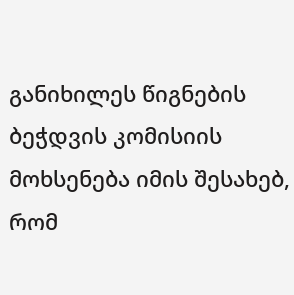განიხილეს წიგნების ბეჭდვის კომისიის მოხსენება იმის შესახებ, რომ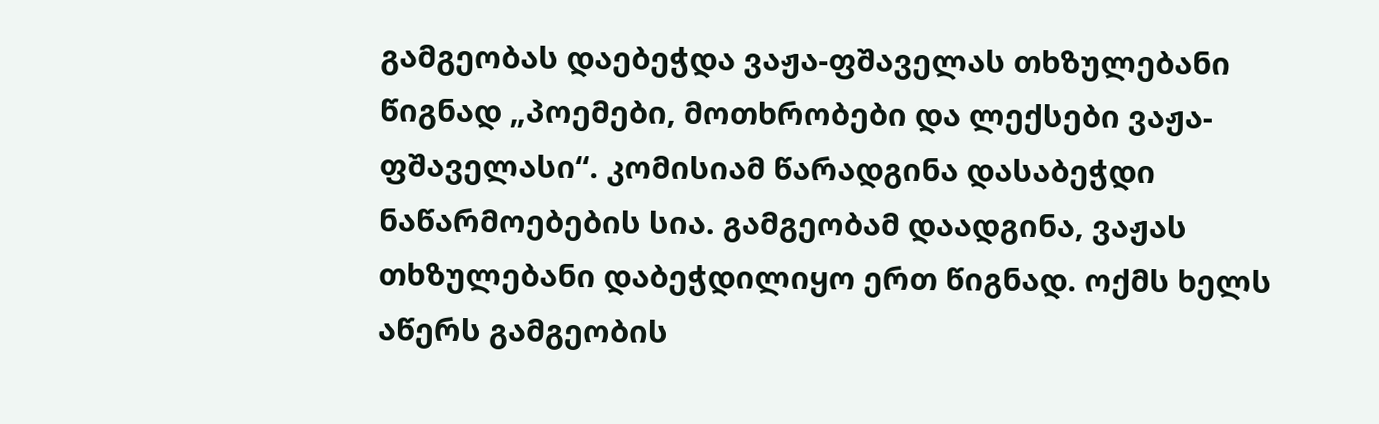გამგეობას დაებეჭდა ვაჟა-ფშაველას თხზულებანი წიგნად „პოემები, მოთხრობები და ლექსები ვაჟა-ფშაველასი“. კომისიამ წარადგინა დასაბეჭდი ნაწარმოებების სია. გამგეობამ დაადგინა, ვაჟას თხზულებანი დაბეჭდილიყო ერთ წიგნად. ოქმს ხელს აწერს გამგეობის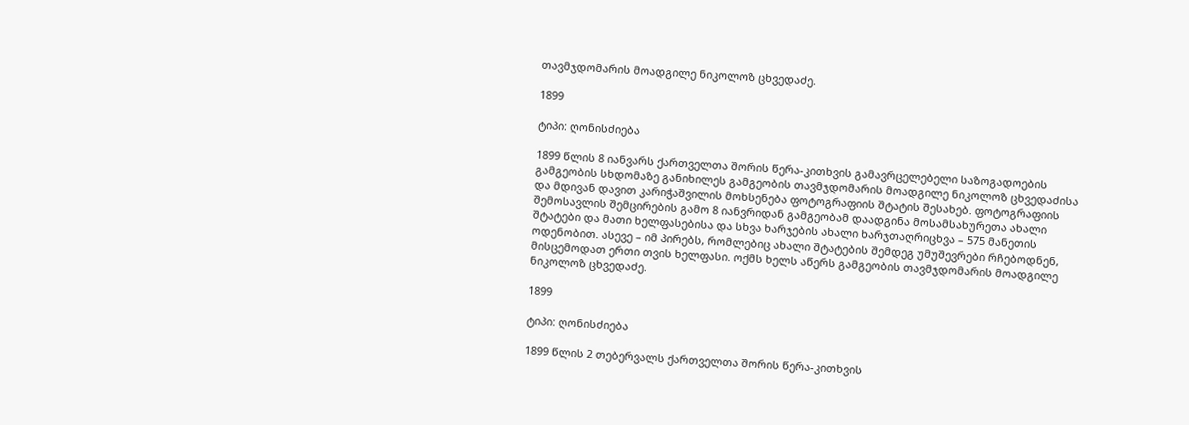თავმჯდომარის მოადგილე ნიკოლოზ ცხვედაძე.

1899

ტიპი: ღონისძიება

1899 წლის 8 იანვარს ქართველთა შორის წერა-კითხვის გამავრცელებელი საზოგადოების გამგეობის სხდომაზე განიხილეს გამგეობის თავმჯდომარის მოადგილე ნიკოლოზ ცხვედაძისა და მდივან დავით კარიჭაშვილის მოხსენება ფოტოგრაფიის შტატის შესახებ. ფოტოგრაფიის შემოსავლის შემცირების გამო 8 იანვრიდან გამგეობამ დაადგინა მოსამსახურეთა ახალი შტატები და მათი ხელფასებისა და სხვა ხარჯების ახალი ხარჯთაღრიცხვა – 575 მანეთის ოდენობით. ასევე – იმ პირებს, რომლებიც ახალი შტატების შემდეგ უმუშევრები რჩებოდნენ, მისცემოდათ ერთი თვის ხელფასი. ოქმს ხელს აწერს გამგეობის თავმჯდომარის მოადგილე ნიკოლოზ ცხვედაძე.

1899

ტიპი: ღონისძიება

1899 წლის 2 თებერვალს ქართველთა შორის წერა-კითხვის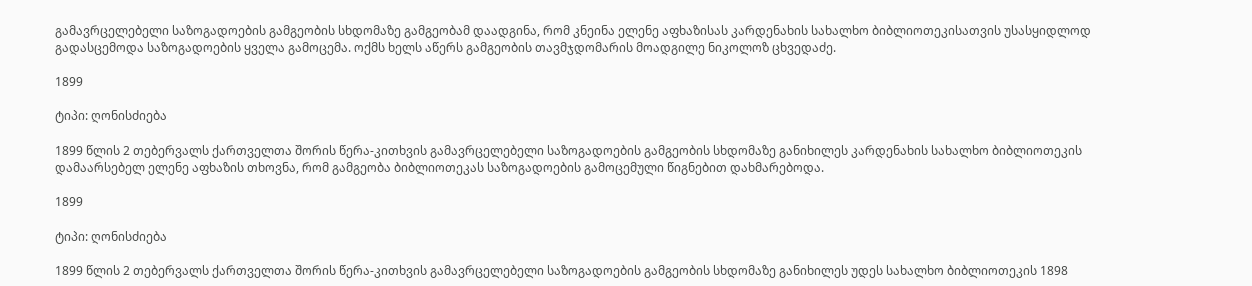გამავრცელებელი საზოგადოების გამგეობის სხდომაზე გამგეობამ დაადგინა, რომ კნეინა ელენე აფხაზისას კარდენახის სახალხო ბიბლიოთეკისათვის უსასყიდლოდ გადასცემოდა საზოგადოების ყველა გამოცემა. ოქმს ხელს აწერს გამგეობის თავმჯდომარის მოადგილე ნიკოლოზ ცხვედაძე.

1899

ტიპი: ღონისძიება

1899 წლის 2 თებერვალს ქართველთა შორის წერა-კითხვის გამავრცელებელი საზოგადოების გამგეობის სხდომაზე განიხილეს კარდენახის სახალხო ბიბლიოთეკის დამაარსებელ ელენე აფხაზის თხოვნა, რომ გამგეობა ბიბლიოთეკას საზოგადოების გამოცემული წიგნებით დახმარებოდა.

1899

ტიპი: ღონისძიება

1899 წლის 2 თებერვალს ქართველთა შორის წერა-კითხვის გამავრცელებელი საზოგადოების გამგეობის სხდომაზე განიხილეს უდეს სახალხო ბიბლიოთეკის 1898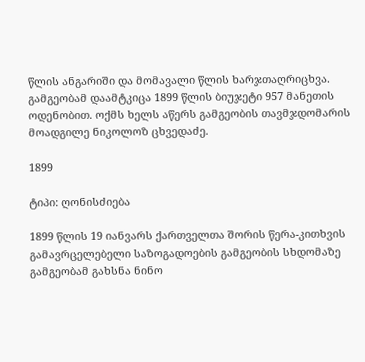წლის ანგარიში და მომავალი წლის ხარჯთაღრიცხვა. გამგეობამ დაამტკიცა 1899 წლის ბიუჯეტი 957 მანეთის ოდენობით. ოქმს ხელს აწერს გამგეობის თავმჯდომარის მოადგილე ნიკოლოზ ცხვედაძე.

1899

ტიპი: ღონისძიება

1899 წლის 19 იანვარს ქართველთა შორის წერა-კითხვის გამავრცელებელი საზოგადოების გამგეობის სხდომაზე გამგეობამ გახსნა ნინო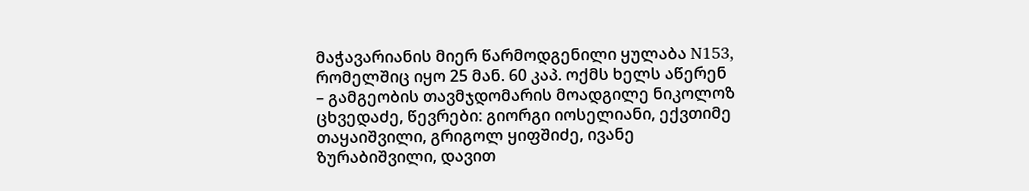მაჭავარიანის მიერ წარმოდგენილი ყულაბა N153, რომელშიც იყო 25 მან. 60 კაპ. ოქმს ხელს აწერენ – გამგეობის თავმჯდომარის მოადგილე ნიკოლოზ ცხვედაძე, წევრები: გიორგი იოსელიანი, ექვთიმე თაყაიშვილი, გრიგოლ ყიფშიძე, ივანე ზურაბიშვილი, დავით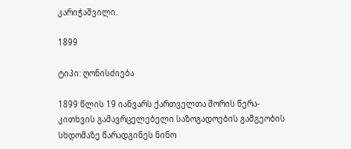კარიჭაშვილი.

1899

ტიპი: ღონისძიება

1899 წლის 19 იანვარს ქართველთა შორის წერა-კითხვის გამავრცელებელი საზოგადოების გამგეობის სხდომაზე წარადგინეს ნინო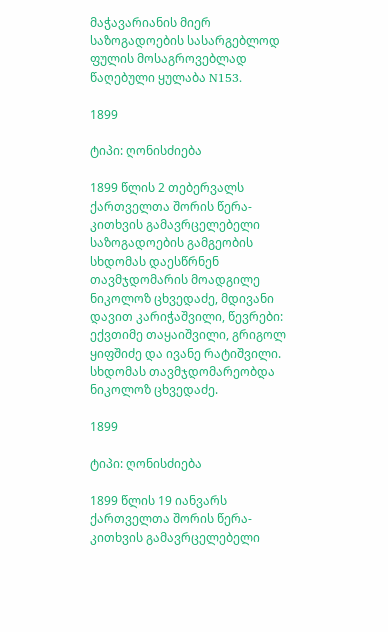მაჭავარიანის მიერ საზოგადოების სასარგებლოდ ფულის მოსაგროვებლად წაღებული ყულაბა N153.

1899

ტიპი: ღონისძიება

1899 წლის 2 თებერვალს ქართველთა შორის წერა-კითხვის გამავრცელებელი საზოგადოების გამგეობის სხდომას დაესწრნენ თავმჯდომარის მოადგილე ნიკოლოზ ცხვედაძე, მდივანი დავით კარიჭაშვილი, წევრები: ექვთიმე თაყაიშვილი, გრიგოლ ყიფშიძე და ივანე რატიშვილი. სხდომას თავმჯდომარეობდა ნიკოლოზ ცხვედაძე.

1899

ტიპი: ღონისძიება

1899 წლის 19 იანვარს ქართველთა შორის წერა-კითხვის გამავრცელებელი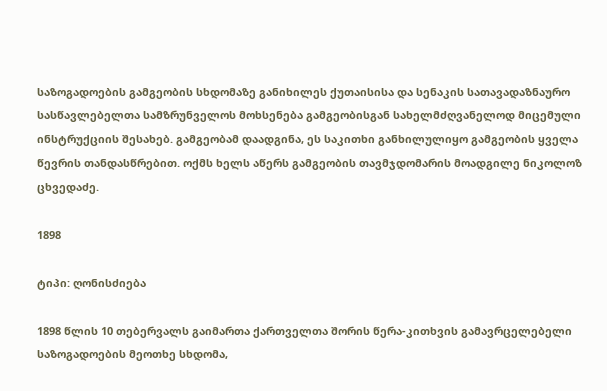საზოგადოების გამგეობის სხდომაზე განიხილეს ქუთაისისა და სენაკის სათავადაზნაურო სასწავლებელთა სამზრუნველოს მოხსენება გამგეობისგან სახელმძღვანელოდ მიცემული ინსტრუქციის შესახებ. გამგეობამ დაადგინა, ეს საკითხი განხილულიყო გამგეობის ყველა წევრის თანდასწრებით. ოქმს ხელს აწერს გამგეობის თავმჯდომარის მოადგილე ნიკოლოზ ცხვედაძე.

1898

ტიპი: ღონისძიება

1898 წლის 10 თებერვალს გაიმართა ქართველთა შორის წერა-კითხვის გამავრცელებელი საზოგადოების მეოთხე სხდომა,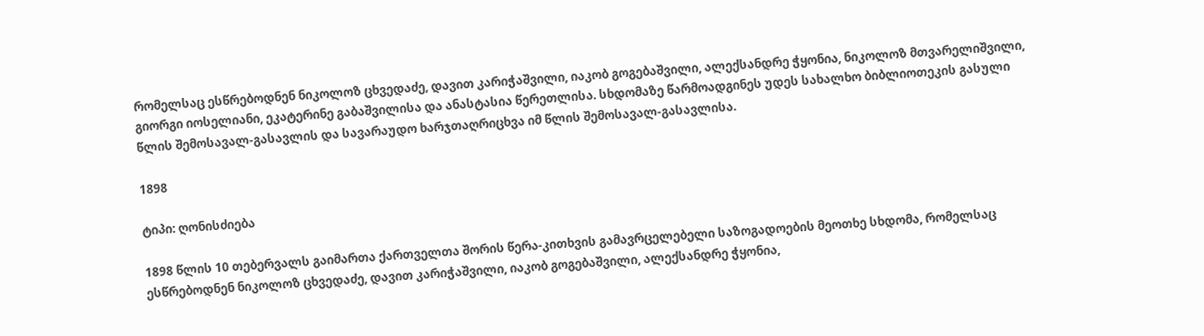რომელსაც ესწრებოდნენ ნიკოლოზ ცხვედაძე, დავით კარიჭაშვილი, იაკობ გოგებაშვილი, ალექსანდრე ჭყონია, ნიკოლოზ მთვარელიშვილი, გიორგი იოსელიანი, ეკატერინე გაბაშვილისა და ანასტასია წერეთლისა. სხდომაზე წარმოადგინეს უდეს სახალხო ბიბლიოთეკის გასული წლის შემოსავალ-გასავლის და სავარაუდო ხარჯთაღრიცხვა იმ წლის შემოსავალ-გასავლისა.

1898

ტიპი: ღონისძიება

1898 წლის 10 თებერვალს გაიმართა ქართველთა შორის წერა-კითხვის გამავრცელებელი საზოგადოების მეოთხე სხდომა, რომელსაც ესწრებოდნენ ნიკოლოზ ცხვედაძე, დავით კარიჭაშვილი, იაკობ გოგებაშვილი, ალექსანდრე ჭყონია,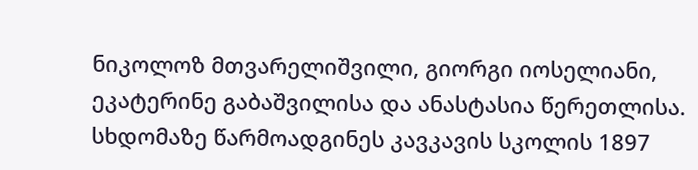ნიკოლოზ მთვარელიშვილი, გიორგი იოსელიანი, ეკატერინე გაბაშვილისა და ანასტასია წერეთლისა. სხდომაზე წარმოადგინეს კავკავის სკოლის 1897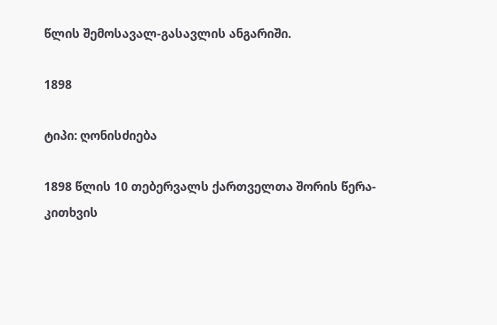წლის შემოსავალ-გასავლის ანგარიში.

1898

ტიპი: ღონისძიება

1898 წლის 10 თებერვალს ქართველთა შორის წერა-კითხვის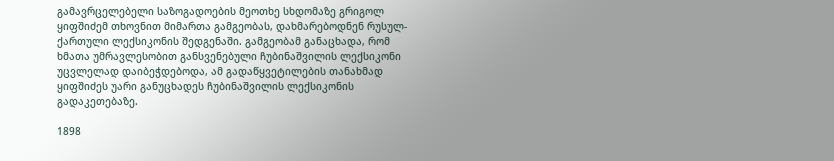გამავრცელებელი საზოგადოების მეოთხე სხდომაზე გრიგოლ ყიფშიძემ თხოვნით მიმართა გამგეობას, დახმარებოდნენ რუსულ-ქართული ლექსიკონის შედგენაში. გამგეობამ განაცხადა, რომ ხმათა უმრავლესობით განსვენებული ჩუბინაშვილის ლექსიკონი უცვლელად დაიბეჭდებოდა, ამ გადაწყვეტილების თანახმად ყიფშიძეს უარი განუცხადეს ჩუბინაშვილის ლექსიკონის გადაკეთებაზე.

1898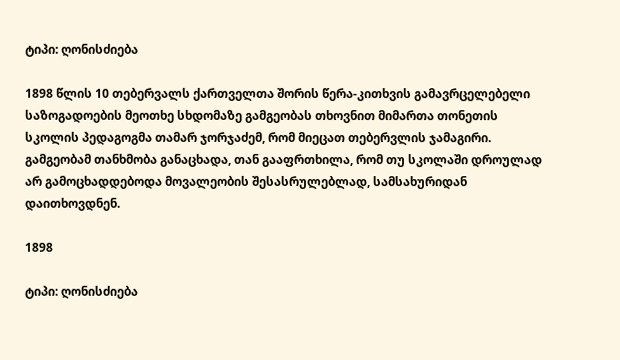ტიპი: ღონისძიება

1898 წლის 10 თებერვალს ქართველთა შორის წერა-კითხვის გამავრცელებელი საზოგადოების მეოთხე სხდომაზე გამგეობას თხოვნით მიმართა თონეთის სკოლის პედაგოგმა თამარ ჯორჯაძემ, რომ მიეცათ თებერვლის ჯამაგირი. გამგეობამ თანხმობა განაცხადა, თან გააფრთხილა, რომ თუ სკოლაში დროულად არ გამოცხადდებოდა მოვალეობის შესასრულებლად, სამსახურიდან დაითხოვდნენ.

1898

ტიპი: ღონისძიება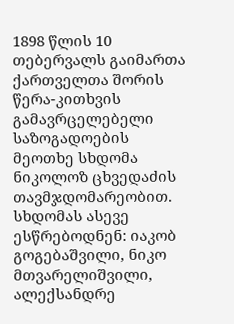1898 წლის 10 თებერვალს გაიმართა ქართველთა შორის წერა-კითხვის გამავრცელებელი საზოგადოების მეოთხე სხდომა ნიკოლოზ ცხვედაძის თავმჯდომარეობით. სხდომას ასევე ესწრებოდნენ: იაკობ გოგებაშვილი, ნიკო მთვარელიშვილი, ალექსანდრე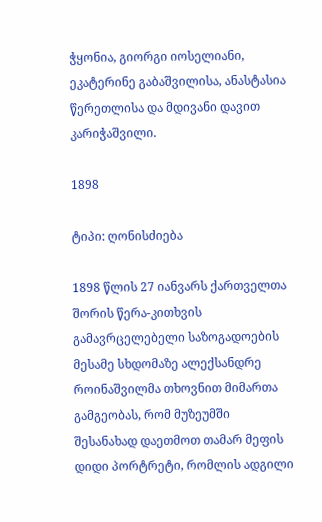ჭყონია, გიორგი იოსელიანი, ეკატერინე გაბაშვილისა, ანასტასია წერეთლისა და მდივანი დავით კარიჭაშვილი.

1898

ტიპი: ღონისძიება

1898 წლის 27 იანვარს ქართველთა შორის წერა-კითხვის გამავრცელებელი საზოგადოების მესამე სხდომაზე ალექსანდრე როინაშვილმა თხოვნით მიმართა გამგეობას, რომ მუზეუმში შესანახად დაეთმოთ თამარ მეფის დიდი პორტრეტი, რომლის ადგილი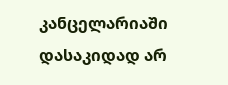კანცელარიაში დასაკიდად არ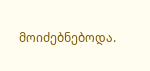მოიძებნებოდა.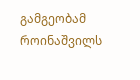გამგეობამ როინაშვილს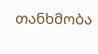თანხმობა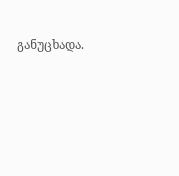განუცხადა.